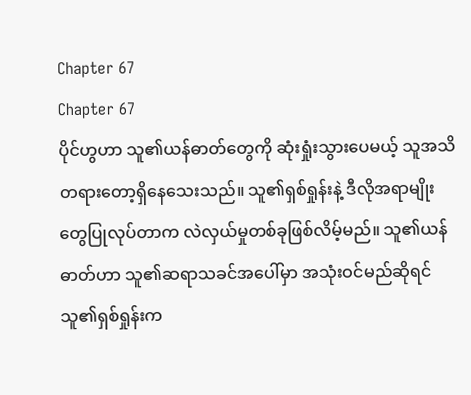Chapter 67
Chapter 67
ပိုင်ဟွဟာ သူ၏ယန်ဓာတ်တွေကို ဆုံးရှုံးသွားပေမယ့် သူအသိတရားတော့ရှိနေသေးသည်။ သူ၏ရှစ်ရှုန်းနဲ့ ဒီလိုအရာမျိုးတွေပြုလုပ်တာက လဲလှယ်မှုတစ်ခုဖြစ်လိမ့်မည်။ သူ၏ယန်ဓာတ်ဟာ သူ၏ဆရာသခင်အပေါ်မှာ အသုံးဝင်မည်ဆိုရင် သူ၏ရှစ်ရှုန်းက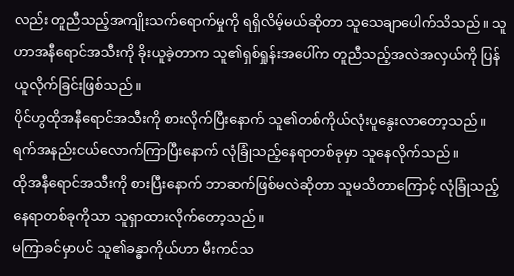လည်း တူညီသည့်အကျိုးသက်ရောက်မှုကို ရရှိလိမ့်မယ်ဆိုတာ သူသေချာပေါက်သိသည်။ သူဟာအနီရောင်အသီးကို ခိုးယူခဲ့တာက သူ၏ရှစ်ရှုန်းအပေါ်က တူညီသည့်အလဲအလှယ်ကို ပြန်ယူလိုက်ခြင်းဖြစ်သည်။
ပိုင်ဟွထိုအနီရောင်အသီးကို စားလိုက်ပြီးနောက် သူ၏တစ်ကိုယ်လုံးပူနွေးလာတော့သည်။ ရက်အနည်းငယ်လောက်ကြာပြီးနောက် လုံခြုံသည့်နေရာတစ်ခုမှာ သူနေလိုက်သည်။
ထိုအနီရောင်အသီးကို စားပြီးနောက် ဘာဆက်ဖြစ်မလဲဆိုတာ သူမသိတာကြောင့် လုံခြုံသည့်နေရာတစ်ခုကိုသာ သူရှာထားလိုက်တော့သည်။
မကြာခင်မှာပင် သူ၏ခန္ဓာကိုယ်ဟာ မီးကင်သ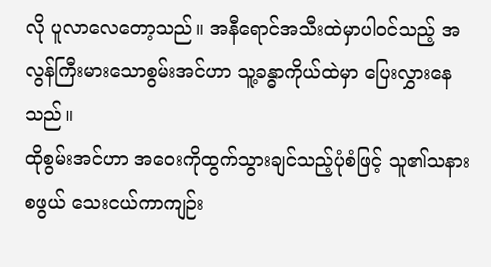လို ပူလာလေတော့သည်။ အနီရောင်အသီးထဲမှာပါဝင်သည့် အလွန်ကြီးမားသောစွမ်းအင်ဟာ သူ့ခန္ဓာကိုယ်ထဲမှာ ပြေးလွှားနေသည်။
ထိုစွမ်းအင်ဟာ အဝေးကိုထွက်သွားချင်သည့်ပုံစံဖြင့် သူ၏သနားစဖွယ် သေးငယ်ကာကျဉ်း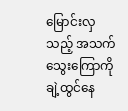မြောင်းလှသည့် အသက်သွေးကြောကို ချဲ့ထွင်နေ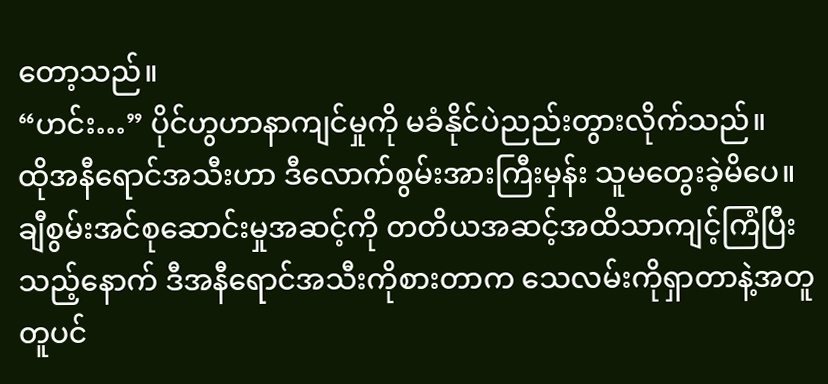တော့သည်။
“ဟင်း…” ပိုင်ဟွဟာနာကျင်မှုကို မခံနိုင်ပဲညည်းတွားလိုက်သည်။
ထိုအနီရောင်အသီးဟာ ဒီလောက်စွမ်းအားကြီးမှန်း သူမတွေးခဲ့မိပေ။
ချီစွမ်းအင်စုဆောင်းမှုအဆင့်ကို တတိယအဆင့်အထိသာကျင့်ကြံပြီးသည့်နောက် ဒီအနီရောင်အသီးကိုစားတာက သေလမ်းကိုရှာတာနဲ့အတူတူပင်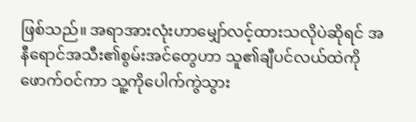ဖြစ်သည်။ အရာအားလုံးဟာမျှော်လင့်ထားသလိုပဲဆိုရင် အနီရောင်အသီး၏စွမ်းအင်တွေဟာ သူ၏ချီပင်လယ်ထဲကို ဖောက်ဝင်ကာ သူ့ကိုပေါက်ကွဲသွား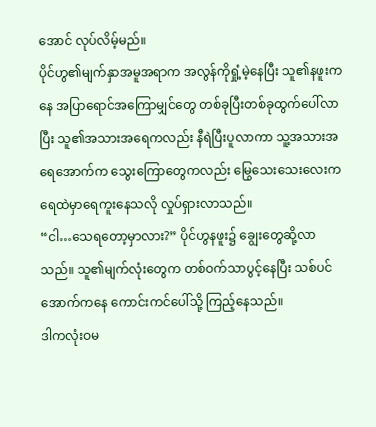အောင် လုပ်လိမ့်မည်။
ပိုင်ဟွ၏မျက်နှာအမူအရာက အလွန်ကိုရှုံ့မဲ့နေပြီး သူ၏နဖူးကနေ အပြာရောင်အကြောမျှင်တွေ တစ်ခုပြီးတစ်ခုထွက်ပေါ်လာပြီး သူ၏အသားအရေကလည်း နီရဲပြီးပူလာကာ သူ့အသားအရေအောက်က သွေးကြောတွေကလည်း မြွေသေးသေးလေးက ရေထဲမှာရေကူးနေသလို လှုပ်ရှားလာသည်။
“ငါ…သေရတော့မှာလား?” ပိုင်ဟွနဖူး၌ ချွေးတွေဆို့လာသည်။ သူ၏မျက်လုံးတွေက တစ်ဝက်သာပွင့်နေပြီး သစ်ပင်အောက်ကနေ ကောင်းကင်ပေါ်သို့ ကြည့်နေသည်။
ဒါကလုံးဝမ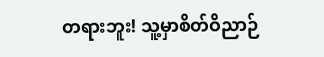တရားဘူး! သူ့မှာစိတ်ဝိညာဉ်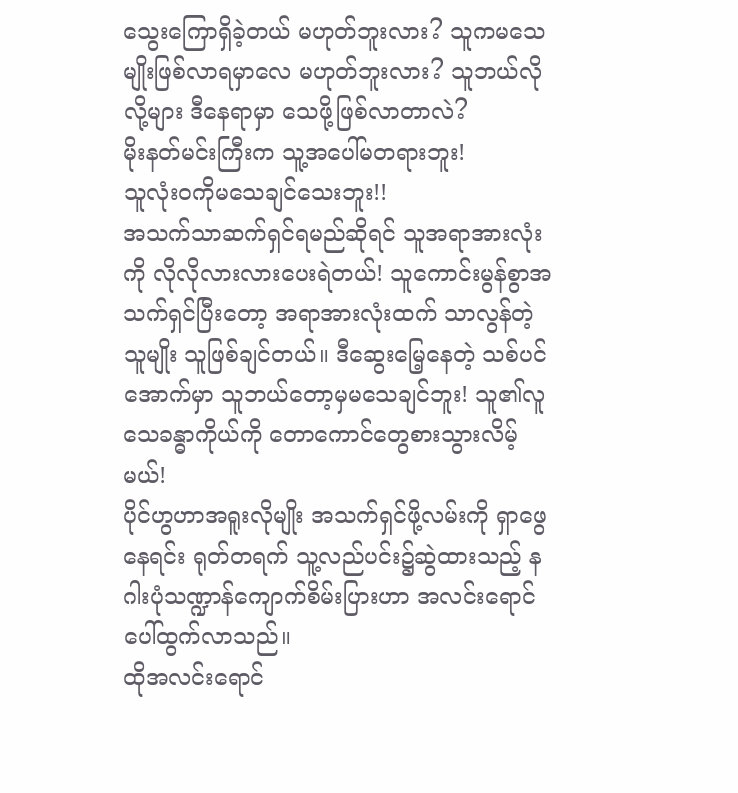သွေးကြောရှိခဲ့တယ် မဟုတ်ဘူးလား? သူကမသေမျိုးဖြစ်လာရမှာလေ မဟုတ်ဘူးလား? သူဘယ်လိုလို့များ ဒီနေရာမှာ သေဖို့ဖြစ်လာတာလဲ?
မိုးနတ်မင်းကြီးက သူ့အပေါ်မတရားဘူး!
သူလုံးဝကိုမသေချင်သေးဘူး!!
အသက်သာဆက်ရှင်ရမည်ဆိုရင် သူအရာအားလုံးကို လိုလိုလားလားပေးရဲတယ်! သူကောင်းမွန်စွာအသက်ရှင်ပြီးတော့ အရာအားလုံးထက် သာလွန်တဲ့သူမျိုး သူဖြစ်ချင်တယ်။ ဒီဆွေးမြေ့နေတဲ့ သစ်ပင်အောက်မှာ သူဘယ်တော့မှမသေချင်ဘူး! သူ၏လူသေခန္ဓာကိုယ်ကို တောကောင်တွေစားသွားလိမ့်မယ်!
ပိုင်ဟွဟာအရူးလိုမျိုး အသက်ရှင်ဖို့လမ်းကို ရှာဖွေနေရင်း ရုတ်တရက် သူ့လည်ပင်း၌ဆွဲထားသည့် နဂါးပုံသဏ္ဍာန်ကျောက်စိမ်းပြားဟာ အလင်းရောင်ပေါ်ထွက်လာသည်။
ထိုအလင်းရောင်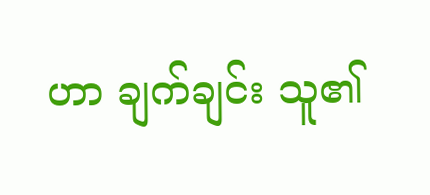ဟာ ချက်ချင်း သူ၏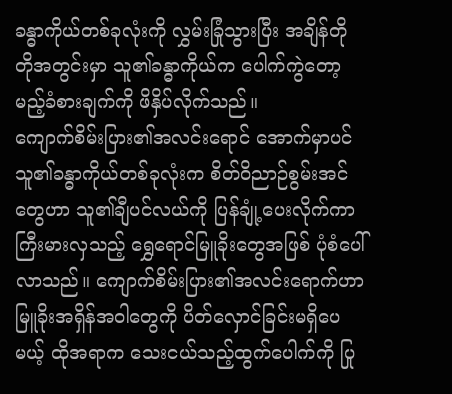ခန္ဓာကိုယ်တစ်ခုလုံးကို လွှမ်းခြုံသွားပြီး အချိန်တိုတိုအတွင်းမှာ သူ၏ခန္ဓာကိုယ်က ပေါက်ကွဲတော့မည့်ခံစားချက်ကို ဖိနှိပ်လိုက်သည်။
ကျောက်စိမ်းပြား၏အလင်းရောင် အောက်မှာပင် သူ၏ခန္ဓာကိုယ်တစ်ခုလုံးက စိတ်ဝိညာဉ်စွမ်းအင်တွေဟာ သူ၏ချီပင်လယ်ကို ပြန်ချုံ့ပေးလိုက်ကာ ကြီးမားလှသည့် ရွှေရောင်မြူခိုးတွေအဖြစ် ပုံစံပေါ်လာသည်။ ကျောက်စိမ်းပြား၏အလင်းရောက်ဟာ မြူခိုးအရှိန်အဝါတွေကို ပိတ်လှောင်ခြင်းမရှိပေမယ့် ထိုအရာက သေးငယ်သည့်ထွက်ပေါက်ကို ပြု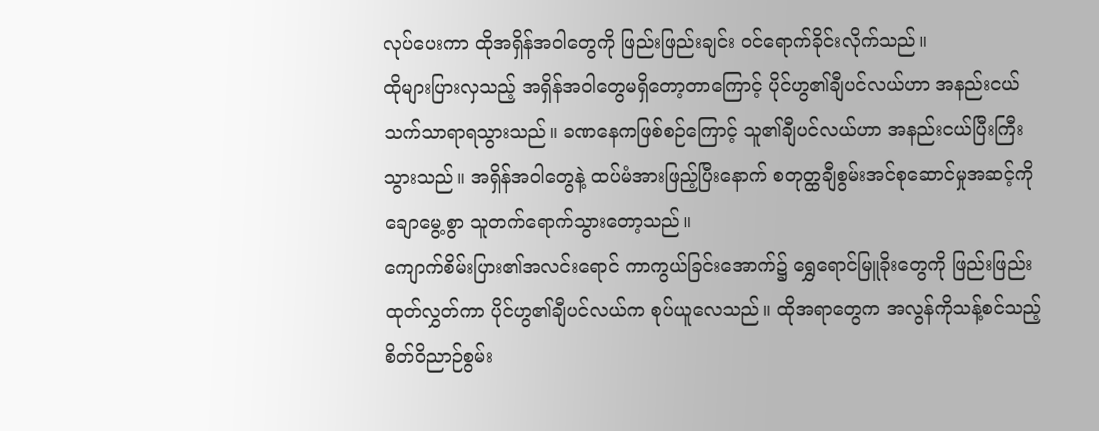လုပ်ပေးကာ ထိုအရှိန်အဝါတွေကို ဖြည်းဖြည်းချင်း ဝင်ရောက်ခိုင်းလိုက်သည်။
ထိုများပြားလှသည့် အရှိန်အဝါတွေမရှိတော့တာကြောင့် ပိုင်ဟွ၏ချီပင်လယ်ဟာ အနည်းငယ် သက်သာရာရသွားသည်။ ခဏနေကဖြစ်စဉ်ကြောင့် သူ၏ချီပင်လယ်ဟာ အနည်းငယ်ပြီးကြီးသွားသည်။ အရှိန်အဝါတွေနဲ့ ထပ်မံအားဖြည့်ပြီးနောက် စတုတ္ထချီစွမ်းအင်စုဆောင်မှုအဆင့်ကို ချောမွေ့စွာ သူတက်ရောက်သွားတော့သည်။
ကျောက်စိမ်းပြား၏အလင်းရောင် ကာကွယ်ခြင်းအောက်၌ ရွှေရောင်မြူခိုးတွေကို ဖြည်းဖြည်းထုတ်လွှတ်ကာ ပိုင်ဟွ၏ချီပင်လယ်က စုပ်ယူလေသည်။ ထိုအရာတွေက အလွန်ကိုသန့်စင်သည့် စိတ်ဝိညာဉ်စွမ်း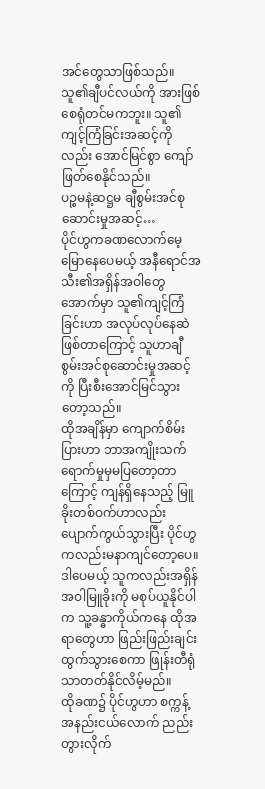အင်တွေသာဖြစ်သည်။ သူ၏ချီပင်လယ်ကို အားဖြစ်စေရုံတင်မကဘူး။ သူ၏ကျင့်ကြံခြင်းအဆင့်ကိုလည်း အောင်မြင်စွာ ကျော်ဖြတ်စေနိုင်သည်။
ပဉ္စမနဲ့ဆဋ္ဌမ ချီစွမ်းအင်စုဆောင်းမှုအဆင့်…
ပိုင်ဟွကခဏလောက်မေ့မြောနေပေမယ့် အနီရောင်အသီး၏အရှိန်အဝါတွေအောက်မှာ သူ၏ကျင့်ကြံခြင်းဟာ အလုပ်လုပ်နေဆဲဖြစ်တာကြောင့် သူဟာချီစွမ်းအင်စုဆောင်းမှုအဆင့်ကို ပြီးစီးအောင်မြင်သွားတော့သည်။
ထိုအချိန်မှာ ကျောက်စိမ်းပြားဟာ ဘာအကျိုးသက်ရောက်မှုမှမပြတော့တာကြောင့် ကျန်ရှိနေသည့် မြူခိုးတစ်ဝက်ဟာလည်း ပျောက်ကွယ်သွားပြီး ပိုင်ဟွကလည်းမနာကျင်တော့ပေ။ ဒါပေမယ့် သူကလည်းအရှိန်အဝါမြူခိုးကို မစုပ်ယူနိုင်ပါက သူ့ခန္ဓာကိုယ်ကနေ ထိုအရာတွေဟာ ဖြည်းဖြည်းချင်းထွက်သွားစေကာ ဖြုန်းတီရုံသာတတ်နိုင်လိမ့်မည်။
ထိုခဏ၌ ပိုင်ဟွဟာ စက္ကန့်အနည်းငယ်လောက် ညည်းတွားလိုက်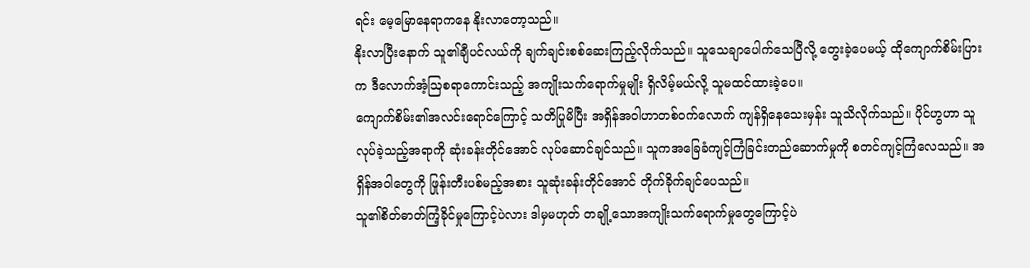ရင်း မေ့မြောနေရာကနေ နိုးလာတော့သည်။
နိုးလာပြီးနောက် သူ၏ချီပင်လယ်ကို ချက်ချင်းစစ်ဆေးကြည့်လိုက်သည်။ သူသေချာပေါက်သေပြီလို့ တွေးခဲ့ပေမယ့် ထိုကျောက်စိမ်းပြားက ဒီလောက်အံ့ဩစရာကောင်းသည့် အကျိုးသက်ရောက်မှုမျိုး ရှိလိမ့်မယ်လို့ သူမထင်ထားခဲ့ပေ။
ကျောက်စိမ်း၏အလင်းရောင်ကြောင့် သတိပြုမိပြီး အရှိန်အဝါဟာတစ်ဝက်လောက် ကျန်ရှိနေသေးမှန်း သူသိလိုက်သည်။ ပိုင်ဟွဟာ သူလုပ်ခဲ့သည့်အရာကို ဆုံးခန်းတိုင်အောင် လုပ်ဆောင်ချင်သည်။ သူကအခြေခံကျင့်ကြံခြင်းတည်ဆောက်မှုကို စတင်ကျင့်ကြံလေသည်။ အရှိန်အဝါတွေကို ဖြုန်းတီးပစ်မည့်အစား သူဆုံးခန်းတိုင်အောင် တိုက်ခိုက်ချင်ပေသည်။
သူ၏စိတ်ဓာတ်ကြံ့ခိုင်မှုကြောင့်ပဲလား ဒါမှမဟုတ် တချို့သောအကျိုးသက်ရောက်မှုတွေကြောင့်ပဲ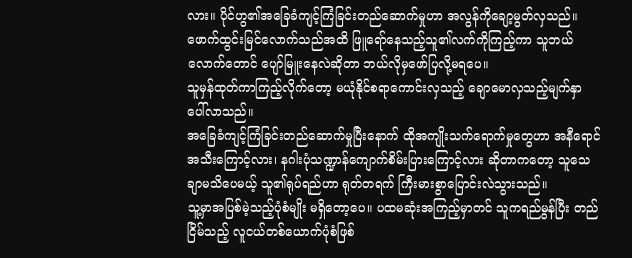လား။ ပိုင်ဟွ၏အခြေခံကျင့်ကြံခြင်းတည်ဆောက်မှုဟာ အလွန်ကိုချော့မွတ်လှသည်။
ဖောက်ထွင်းမြင်လောက်သည်အထိ ဖြူရော်နေသည့်သူ၏လက်ကိုကြည့်ကာ သူဘယ်လောက်တောင် ပျော်မြူးနေလဲဆိုတာ ဘယ်လိုမှဖော်ပြလို့မရပေ။
သူမှန်ထုတ်ကာကြည့်လိုက်တော့ မယုံနိုင်စရာကောင်းလှသည့် ချောမောလှသည့်မျက်နှာ ပေါ်လာသည်။
အခြေခံကျင့်ကြံခြင်းတည်ဆောက်မှုပြီးနောက် ထိုအကျိုးသက်ရောက်မှုတွေဟာ အနီရောင်အသီးကြောင့်လား၊ နဂါးပုံသဏ္ဍာန်ကျောက်စိမ်းပြားကြောင့်လား ဆိုတာကတော့ သူသေချာမသိပေမယ့် သူ၏ရုပ်ရည်ဟာ ရုတ်တရက် ကြီးမားစွာပြောင်းလဲသွားသည်။
သူ့မှာအပြစ်မဲ့သည့်ပုံစံမျိုး မရှိတော့ပေ။ ပထမဆုံးအကြည့်မှာတင် သူကရည်မွန်ပြီး တည်ငြိမ်သည့် လူငယ်တစ်ယောက်ပုံစံဖြစ်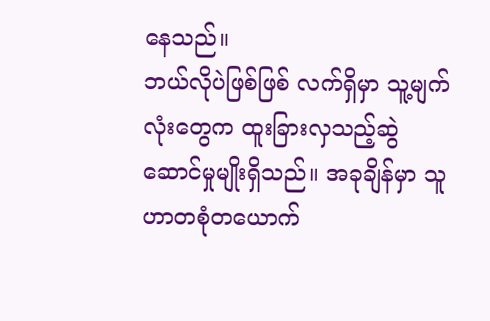နေသည်။
ဘယ်လိုပဲဖြစ်ဖြစ် လက်ရှိမှာ သူ့မျက်လုံးတွေက ထူးခြားလှသည့်ဆွဲဆောင်မှုမျိုးရှိသည်။ အခုချိန်မှာ သူဟာတစုံတယောက်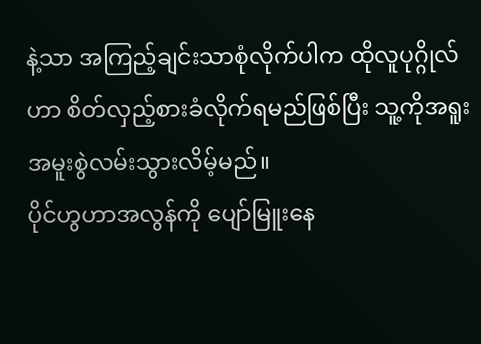နဲ့သာ အကြည့်ချင်းသာစုံလိုက်ပါက ထိုလူပုဂ္ဂိုလ်ဟာ စိတ်လှည့်စားခံလိုက်ရမည်ဖြစ်ပြီး သူ့ကိုအရူးအမူးစွဲလမ်းသွားလိမ့်မည်။
ပိုင်ဟွဟာအလွန်ကို ပျော်မြူးနေ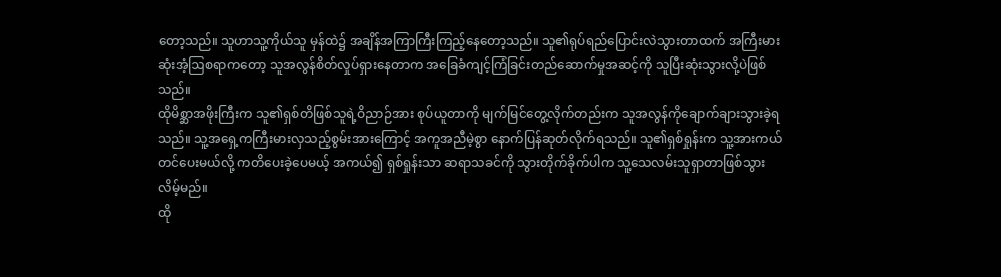တော့သည်။ သူဟာသူ့ကိုယ်သူ မှန်ထဲ၌ အချိန်အကြာကြီးကြည့်နေတော့သည်။ သူ၏ရုပ်ရည်ပြောင်းလဲသွားတာထက် အကြီးမားဆုံးအံ့ဩစရာကတော့ သူအလွန်စိတ်လှုပ်ရှားနေတာက အခြေခံကျင့်ကြံခြင်းတည်ဆောက်မှုအဆင့်ကို သူပြီးဆုံးသွားလို့ပဲဖြစ်သည်။
ထိုမိစ္ဆာအဖိုးကြီးက သူ၏ရှစ်တိဖြစ်သူရဲ့ဝိညာဉ်အား စုပ်ယူတာကို မျက်မြင်တွေ့လိုက်တည်းက သူအလွန်ကိုချောက်ချားသွားခဲ့ရသည်။ သူ့အရှေ့ကကြီးမားလှသည့်စွမ်းအားကြောင့် အကူအညီမဲ့စွာ နောက်ပြန်ဆုတ်လိုက်ရသည်။ သူ၏ရှစ်ရှုန်းက သူ့အားကယ်တင်ပေးမယ်လို့ ကတိပေးခဲ့ပေမယ့် အကယ်၍ ရှစ်ရှုန်းသာ ဆရာသခင်ကို သွားတိုက်ခိုက်ပါက သူ့သေလမ်းသူရှာတာဖြစ်သွားလိမ့်မည်။
ထို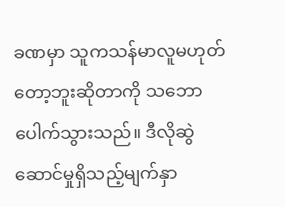ခဏမှာ သူကသန်မာလူမဟုတ်တော့ဘူးဆိုတာကို သဘောပေါက်သွားသည်။ ဒီလိုဆွဲဆောင်မှုရှိသည့်မျက်နှာ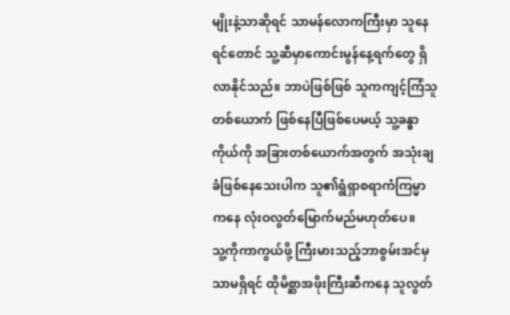မျိုးနဲ့သာဆိုရင် သာမန်လောကကြီးမှာ သူနေရင်တောင် သူ့ဆီမှာကောင်းမွန်နေ့ရက်တွေ ရှိလာနိုင်သည်။ ဘာပဲဖြစ်ဖြစ် သူကကျင့်ကြံသူတစ်ယောက် ဖြစ်နေပြီဖြစ်ပေမယ့် သူ့ခန္ဓာကိုယ်ကို အခြားတစ်ယောက်အတွက် အသုံးချခံဖြစ်နေသေးပါက သူ၏ရွံရှာစရာကံကြမ္မာကနေ လုံးဝလွတ်မြောက်မည်မဟုတ်ပေ။
သူ့ကိုကာကွယ်ဖို့ ကြီးမားသည့်ဘာစွမ်းအင်မှသာမရှိရင် ထိုမိစ္ဆာအဖိုးကြီးဆီကနေ သူလွတ်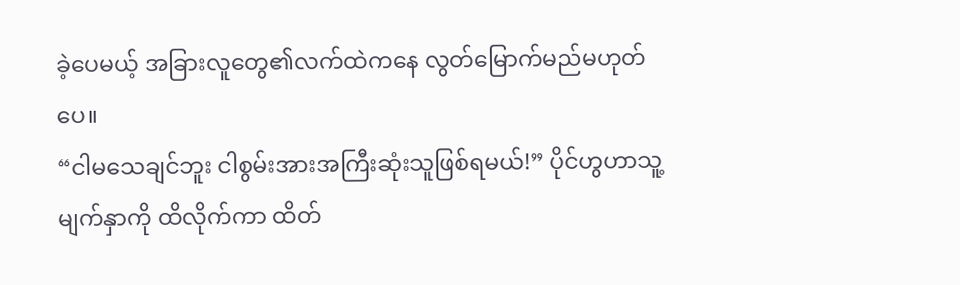ခဲ့ပေမယ့် အခြားလူတွေ၏လက်ထဲကနေ လွတ်မြောက်မည်မဟုတ်ပေ။
“ငါမသေချင်ဘူး ငါစွမ်းအားအကြီးဆုံးသူဖြစ်ရမယ်!” ပိုင်ဟွဟာသူ့မျက်နှာကို ထိလိုက်ကာ ထိတ်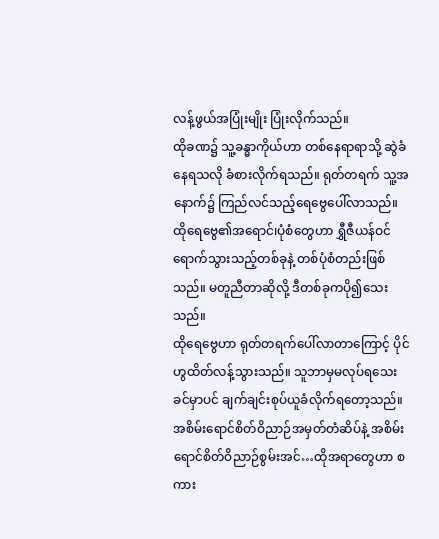လန့်ဖွယ်အပြုံးမျိုး ပြုံးလိုက်သည်။
ထိုခဏ၌ သူ့ခန္ဓာကိုယ်ဟာ တစ်နေရာရာသို့ ဆွဲခံနေရသလို ခံစားလိုက်ရသည်။ ရုတ်တရက် သူ့အနောက်၌ ကြည်လင်သည့်ရေဗွေပေါ်လာသည်။ ထိုရေဗွေ၏အရောင်၊ပုံစံတွေဟာ ရွှီဇီယန်ဝင်ရောက်သွားသည့်တစ်ခုနဲ့ တစ်ပုံစံတည်းဖြစ်သည်။ မတူညီတာဆိုလို့ ဒီတစ်ခုကပို၍သေးသည်။
ထိုရေဗွေဟာ ရုတ်တရက်ပေါ်လာတာကြောင့် ပိုင်ဟွထိတ်လန့်သွားသည်။ သူဘာမှမလုပ်ရသေးခင်မှာပင် ချက်ချင်းစုပ်ယူခံလိုက်ရတော့သည်။
အစိမ်းရောင်စိတ်ဝိညာဉ်အမှတ်တံဆိပ်နဲ့ အစိမ်းရောင်စိတ်ဝိညာဉ်စွမ်းအင်…ထိုအရာတွေဟာ စကား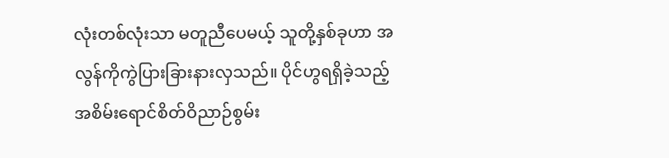လုံးတစ်လုံးသာ မတူညီပေမယ့် သူတို့နှစ်ခုဟာ အလွန်ကိုကွဲပြားခြားနားလှသည်။ ပိုင်ဟွရရှိခဲ့သည့် အစိမ်းရောင်စိတ်ဝိညာဉ်စွမ်း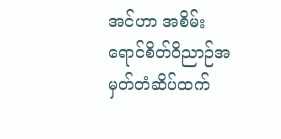အင်ဟာ အစိမ်းရောင်စိတ်ဝိညာဉ်အမှတ်တံဆိပ်ထက်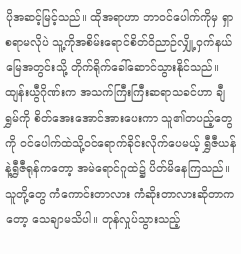ပိုအဆင့်မြင့်သည်။ ထိုအရာဟာ ဘာဝင်ပေါက်ကိုမှ ရှာစရာမလိုပဲ သူ့ကိုအစိမ်းရောင်စိတ်ဝိညာဉ်လျှို့ဝှက်နယ်မြေအတွင်းသို့ တိုက်ရိုက်ခေါ်ဆောင်သွားနိုင်သည်။
ထျန်းယွီဂိုဏ်းက အသက်ကြီးကြီးဆရာသခင်ဟာ ချီရွှမ်ကို စိတ်အေးအောင်အားပေးကာ သူ၏တပည့်တွေကို ဝင်ပေါက်ထဲသို့ဝင်ရောက်ခိုင်းလိုက်ပေမယ့် ရွှီဇီယန်နဲ့ရွှီဇီရုန်ကတော့ အမဲရောင်ဂူထဲ၌ ပိတ်မိနေကြသည်။
သူတို့တွေ ကံကောင်းတာလား ကံဆိုးတာလားဆိုတာကတော့ သေချာမသိပါ။ တုန်လှုပ်သွားသည့်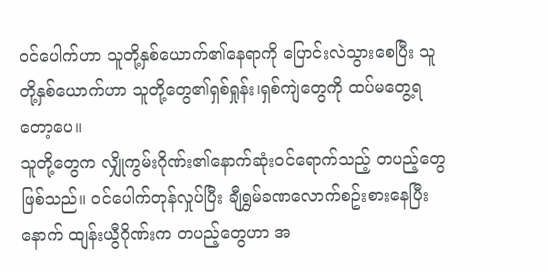ဝင်ပေါက်ဟာ သူတို့နှစ်ယောက်၏နေရာကို ပြောင်းလဲသွားစေပြီး သူတို့နှစ်ယောက်ဟာ သူတို့တွေ၏ရှစ်ရှုန်း၊ရှစ်ကျဲတွေကို ထပ်မတွေ့ရတော့ပေ။
သူတို့တွေက လျှိုကွမ်းဂိုဏ်း၏နောက်ဆုံးဝင်ရောက်သည့် တပည့်တွေဖြစ်သည်။ ဝင်ပေါက်တုန်လှုပ်ပြီး ချီရွှမ်ခဏလောက်စဥ်းစားနေပြီးနောက် ထျန်းယွီဂိုဏ်းက တပည့်တွေဟာ အ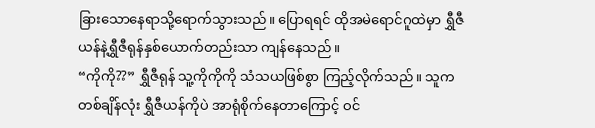ခြားသောနေရာသို့ရောက်သွားသည်။ ပြောရရင် ထိုအမဲရောင်ဂူထဲမှာ ရွှီဇီယန်နဲ့ရွှီဇီရုန်နှစ်ယောက်တည်းသာ ကျန်နေသည်။
“ကိုကို??” ရွှီဇီရုန် သူ့ကိုကိုကို သံသယဖြစ်စွာ ကြည့်လိုက်သည်။ သူကတစ်ချိန်လုံး ရွှီဇီယန်ကိုပဲ အာရုံစိုက်နေတာကြောင့် ဝင်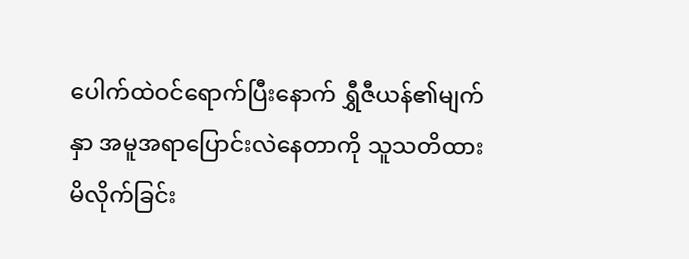ပေါက်ထဲဝင်ရောက်ပြီးနောက် ရွှီဇီယန်၏မျက်နှာ အမူအရာပြောင်းလဲနေတာကို သူသတိထားမိလိုက်ခြင်း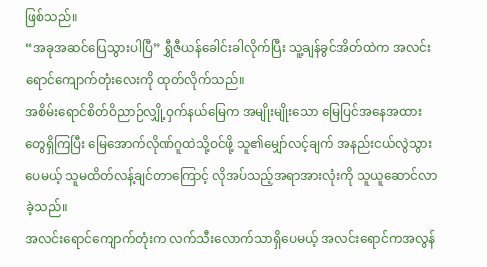ဖြစ်သည်။
“အခုအဆင်ပြေသွားပါပြီ” ရွှီဇီယန်ခေါင်းခါလိုက်ပြီး သူ့ချန်ခွင်အိတ်ထဲက အလင်းရောင်ကျောက်တုံးလေးကို ထုတ်လိုက်သည်။
အစိမ်းရောင်စိတ်ဝိညာဉ်လျှို့ဝှက်နယ်မြေက အမျိုးမျိုးသော မြေပြင်အနေအထားတွေရှိကြပြီး မြေအောက်လိုဏ်ဂူထဲသို့ဝင်ဖို့ သူ၏မျှော်လင့်ချက် အနည်းငယ်လွဲသွားပေမယ့် သူမထိတ်လန့်ချင်တာကြောင့် လိုအပ်သည့်အရာအားလုံးကို သူယူဆောင်လာခဲ့သည်။
အလင်းရောင်ကျောက်တုံးက လက်သီးလောက်သာရှိပေမယ့် အလင်းရောင်ကအလွန်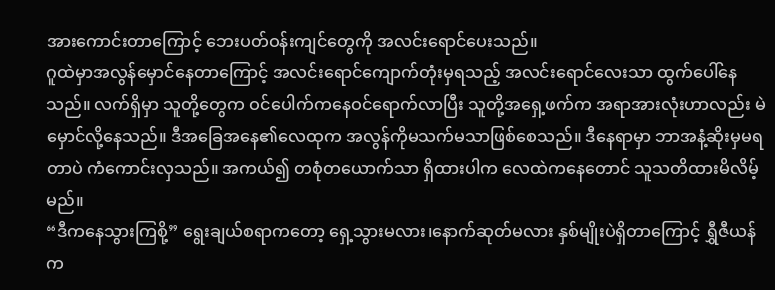အားကောင်းတာကြောင့် ဘေးပတ်ဝန်းကျင်တွေကို အလင်းရောင်ပေးသည်။
ဂူထဲမှာအလွန်မှောင်နေတာကြောင့် အလင်းရောင်ကျောက်တုံးမှရသည့် အလင်းရောင်လေးသာ ထွက်ပေါ်နေသည်။ လက်ရှိမှာ သူတို့တွေက ဝင်ပေါက်ကနေဝင်ရောက်လာပြီး သူတို့အရှေ့ဖက်က အရာအားလုံးဟာလည်း မဲမှောင်လို့နေသည်။ ဒီအခြေအနေ၏လေထုက အလွန်ကိုမသက်မသာဖြစ်စေသည်။ ဒီနေရာမှာ ဘာအနံ့ဆိုးမှမရတာပဲ ကံကောင်းလှသည်။ အကယ်၍ တစုံတယောက်သာ ရှိထားပါက လေထဲကနေတောင် သူသတိထားမိလိမ့်မည်။
“ဒီကနေသွားကြစို့” ရွေးချယ်စရာကတော့ ရှေ့သွားမလား၊နောက်ဆုတ်မလား နှစ်မျိုးပဲရှိတာကြောင့် ရွှီဇီယန်က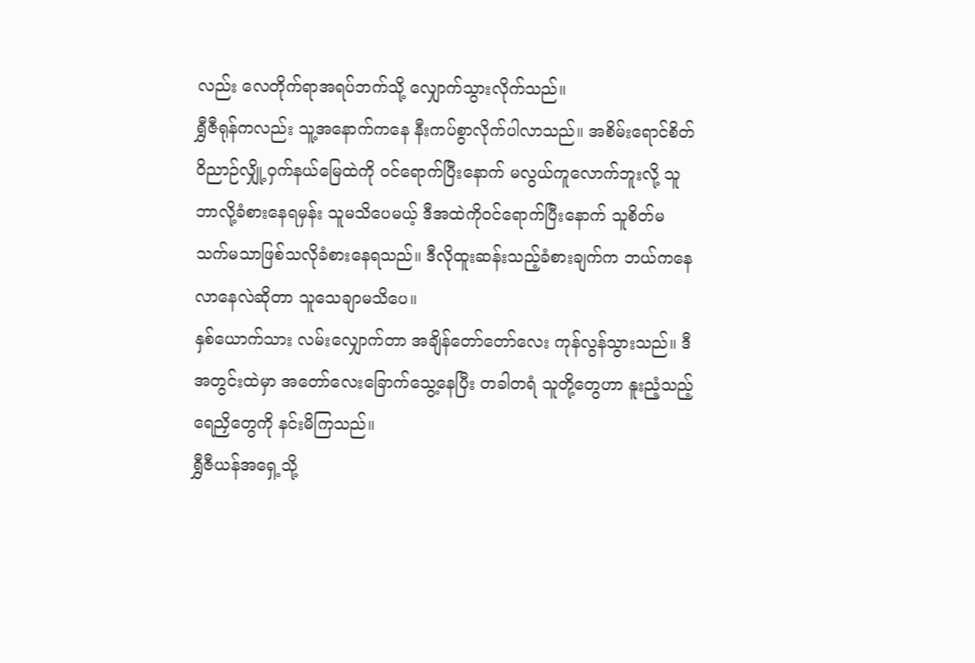လည်း လေတိုက်ရာအရပ်ဘက်သို့ လျှောက်သွားလိုက်သည်။
ရွှီဇီရုန်ကလည်း သူ့အနောက်ကနေ နီးကပ်စွာလိုက်ပါလာသည်။ အစိမ်းရောင်စိတ်ဝိညာဉ်လျှို့ဝှက်နယ်မြေထဲကို ဝင်ရောက်ပြီးနောက် မလွယ်ကူလောက်ဘူးလို့ သူဘာလို့ခံစားနေရမှန်း သူမသိပေမယ့် ဒီအထဲကိုဝင်ရောက်ပြီးနောက် သူစိတ်မသက်မသာဖြစ်သလိုခံစားနေရသည်။ ဒီလိုထူးဆန်းသည့်ခံစားချက်က ဘယ်ကနေလာနေလဲဆိုတာ သူသေချာမသိပေ။
နှစ်ယောက်သား လမ်းလျှောက်တာ အချိန်တော်တော်လေး ကုန်လွန်သွားသည်။ ဒီအတွင်းထဲမှာ အတော်လေးခြောက်သွေ့နေပြီး တခါတရံ သူတို့တွေဟာ နူးညံ့သည့်ရေညှိတွေကို နင်းမိကြသည်။
ရွှီဇီယန်အရှေ့သို့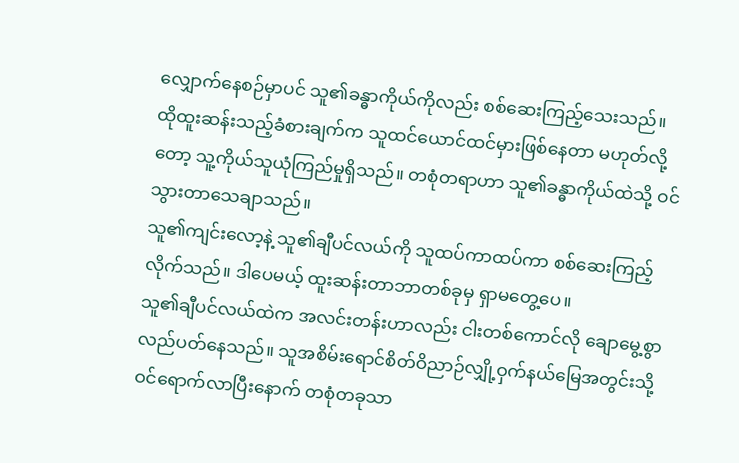လျှောက်နေစဉ်မှာပင် သူ၏ခန္ဓာကိုယ်ကိုလည်း စစ်ဆေးကြည့်သေးသည်။ ထိုထူးဆန်းသည့်ခံစားချက်က သူထင်ယောင်ထင်မှားဖြစ်နေတာ မဟုတ်လို့တော့ သူ့ကိုယ်သူယုံကြည်မှုရှိသည်။ တစုံတရာဟာ သူ၏ခန္ဓာကိုယ်ထဲသို့ ဝင်သွားတာသေချာသည်။
သူ၏ကျင်းလော့နဲ့ သူ၏ချီပင်လယ်ကို သူထပ်ကာထပ်ကာ စစ်ဆေးကြည့်လိုက်သည်။ ဒါပေမယ့် ထူးဆန်းတာဘာတစ်ခုမှ ရှာမတွေ့ပေ။
သူ၏ချီပင်လယ်ထဲက အလင်းတန်းဟာလည်း ငါးတစ်ကောင်လို ချောမွေ့စွာ လည်ပတ်နေသည်။ သူအစိမ်းရောင်စိတ်ဝိညာဉ်လျှို့ဝှက်နယ်မြေအတွင်းသို့ ဝင်ရောက်လာပြီးနောက် တစုံတခုသာ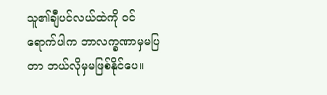သူ၏ချီပင်လယ်ထဲကို ဝင်ရောက်ပါက ဘာလက္ခဏာမှမပြတာ ဘယ်လိုမှမဖြစ်နိုင်ပေ။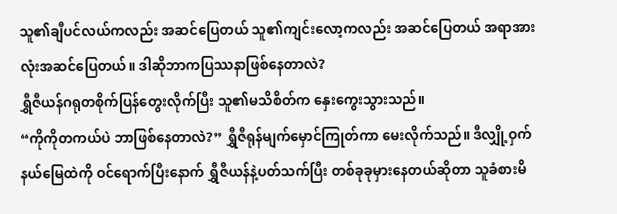သူ၏ချီပင်လယ်ကလည်း အဆင်ပြေတယ် သူ၏ကျင်းလော့ကလည်း အဆင်ပြေတယ် အရာအားလုံးအဆင်ပြေတယ်။ ဒါဆိုဘာကပြဿနာဖြစ်နေတာလဲ?
ရွှီဇီယန်ဂရုတစိုက်ပြန်တွေးလိုက်ပြီး သူ၏မသိစိတ်က နှေးကွေးသွားသည်။
“ကိုကိုတကယ်ပဲ ဘာဖြစ်နေတာလဲ?” ရွှီဇီရုန်မျက်မှောင်ကြုတ်ကာ မေးလိုက်သည်။ ဒီလျှို့ဝှက်နယ်မြေထဲကို ဝင်ရောက်ပြီးနောက် ရွှီဇီယန်နဲ့ပတ်သက်ပြီး တစ်ခုခုမှားနေတယ်ဆိုတာ သူခံစားမိ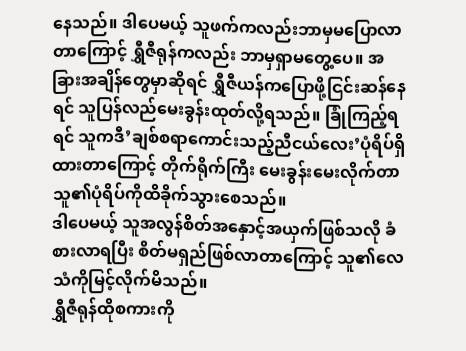နေသည်။ ဒါပေမယ့် သူဖက်ကလည်းဘာမှမပြောလာတာကြောင့် ရွှီဇီရုန်ကလည်း ဘာမှရှာမတွေ့ပေ။ အခြားအချိန်တွေမှာဆိုရင် ရွှီဇီယန်ကပြောဖို့ငြင်းဆန်နေရင် သူပြန်လည်မေးခွန်းထုတ်လို့ရသည်။ ခြုံကြည့်ရရင် သူကဒီ’ချစ်စရာကောင်းသည့်ညီငယ်လေး’ပုံရိပ်ရှိထားတာကြောင့် တိုက်ရိုက်ကြီး မေးခွန်းမေးလိုက်တာ သူ၏ပုံရိပ်ကိုထိခိုက်သွားစေသည်။
ဒါပေမယ့် သူအလွန်စိတ်အနှောင့်အယှက်ဖြစ်သလို ခံစားလာရပြီး စိတ်မရှည်ဖြစ်လာတာကြောင့် သူ၏လေသံကိုမြင့်လိုက်မိသည်။
ရွှီဇီရုန်ထိုစကားကို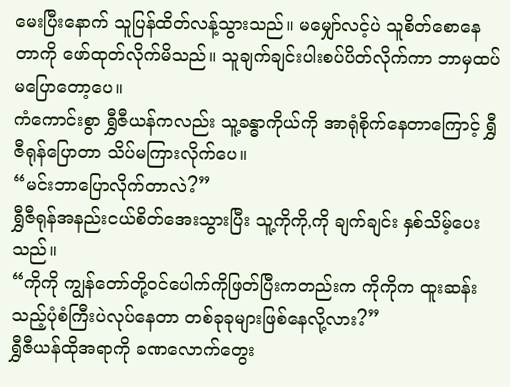မေးပြီးနောက် သူပြန်ထိတ်လန့်သွားသည်။ မမျှော်လင့်ပဲ သူစိတ်စောနေတာကို ဖော်ထုတ်လိုက်မိသည်။ သူချက်ချင်းပါးစပ်ပိတ်လိုက်ကာ ဘာမှထပ်မပြောတော့ပေ။
ကံကောင်းစွာ ရွှီဇီယန်ကလည်း သူ့ခန္ဓာကိုယ်ကို အာရုံစိုက်နေတာကြောင့် ရွှီဇီရုန်ပြောတာ သိပ်မကြားလိုက်ပေ။
“မင်းဘာပြောလိုက်တာလဲ?”
ရွှီဇီရုန်အနည်းငယ်စိတ်အေးသွားပြီး သူ့ကိုကို,ကို ချက်ချင်း နှစ်သိမ့်ပေးသည်။
“ကိုကို ကျွန်တော်တို့ဝင်ပေါက်ကိုဖြတ်ပြီးကတည်းက ကိုကိုက ထူးဆန်းသည့်ပုံစံကြီးပဲလုပ်နေတာ တစ်ခုခုများဖြစ်နေလို့လား?”
ရွှီဇီယန်ထိုအရာကို ခဏလောက်တွေး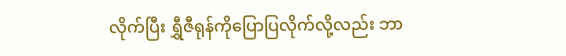လိုက်ပြီး ရွှီဇီရုန်ကိုပြောပြလိုက်လို့လည်း ဘာ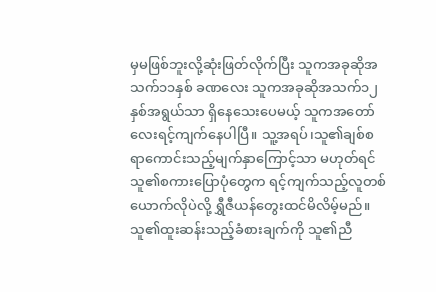မှမဖြစ်ဘူးလို့ဆုံးဖြတ်လိုက်ပြီး သူကအခုဆိုအသက်၁၁နှစ် ခဏလေး သူကအခုဆိုအသက်၁၂နှစ်အရွယ်သာ ရှိနေသေးပေမယ့် သူကအတော်လေးရင့်ကျက်နေပါပြီ။ သူ့အရပ်၊သူ၏ချစ်စရာကောင်းသည့်မျက်နှာကြောင့်သာ မဟုတ်ရင် သူ၏စကားပြောပုံတွေက ရင့်ကျက်သည့်လူတစ်ယောက်လိုပဲလို့ ရွှီဇီယန်တွေးထင်မိလိမ့်မည်။
သူ၏ထူးဆန်းသည့်ခံစားချက်ကို သူ၏ညီ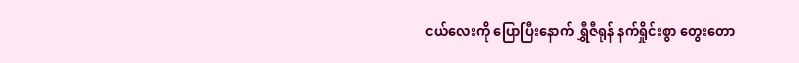ငယ်လေးကို ပြောပြီးနောက် ရွှီဇီရုန် နက်ရှိုင်းစွာ တွေးတော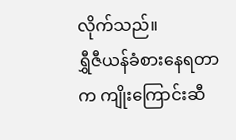လိုက်သည်။
ရွှီဇီယန်ခံစားနေရတာက ကျိုးကြောင်းဆီ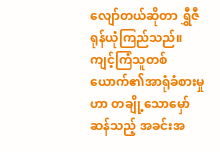လျော်တယ်ဆိုတာ ရွှီဇီရုန်ယုံကြည်သည်။ ကျင့်ကြံသူတစ်ယောက်၏အာရုံခံစားမှုဟာ တချို့သောမှော်ဆန်သည့် အခင်းအ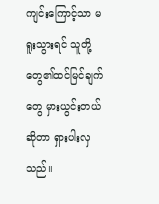ကျင်းကြောင့်သာ မရူးသွားရင် သူတို့တွေ၏ထင်မြင်ချက်တွေ မှားယွင်းတယ်ဆိုတာ ရှားပါးလှသည်။